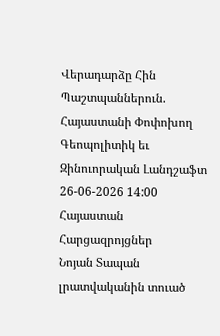Վերադարձը Հին Պաշտպաններուն. Հայաստանի Փոփոխող Գեոպոլիտիկ եւ Զինուորական Լանդշաֆտ
26-06-2026 14:00 Հայաստան Հարցազրոյցներ
Նոյան Տապան լրատվականին տուած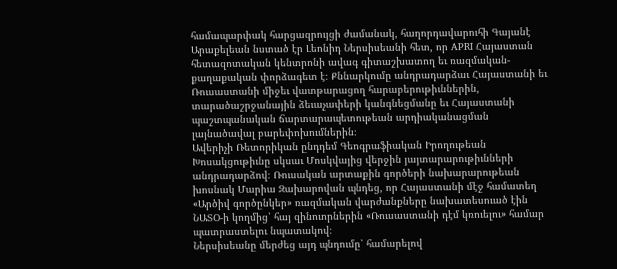համապարփակ հարցազրույցի ժամանակ, հաղորդավարուհի Գայանէ Արաքելեան նստած էր Լեոնիդ Ներսիսեանի հետ, որ APRI Հայաստան հետազոտական կենտրոնի ավագ գիտաշխատող եւ ռազմական-քաղաքական փորձագետ է։ Քննարկումը անդրադարձաւ Հայաստանի եւ Ռուսաստանի միջեւ վատթարացող հարաբերութիւններին, տարածաշրջանային ձեւաչափերի կանգնեցմանը եւ Հայաստանի պաշտպանական ճարտարապետութեան արդիականացման լայնածավալ բարեփոխումներին։
Ավերիչի Ռետորիկան ընդդեմ Գեոգրաֆիական Իրողութեան
Խոսակցութիւնը սկսաւ Մոսկվայից վերջին յայտարարութիւնների անդրադարձով։ Ռուսական արտաքին գործերի նախարարութեան խոսնակ Մարիա Զախարովան պնդեց, որ Հայաստանի մէջ համատեղ «Արծիվ գործընկեր» ռազմական վարժանքները նախատեսուած էին ՆԱՏՕ-ի կողմից՝ հայ զինուորներին «Ռուսաստանի դէմ կռուելու» համար պատրաստելու նպատակով։
Ներսիսեանը մերժեց այդ պնդումը՝ համարելով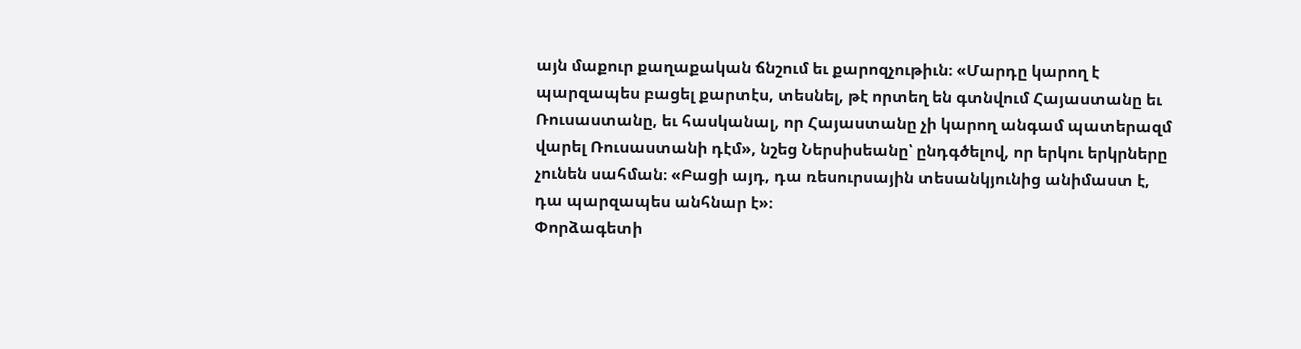այն մաքուր քաղաքական ճնշում եւ քարոզչութիւն։ «Մարդը կարող է պարզապես բացել քարտէս, տեսնել, թէ որտեղ են գտնվում Հայաստանը եւ Ռուսաստանը, եւ հասկանալ, որ Հայաստանը չի կարող անգամ պատերազմ վարել Ռուսաստանի դէմ», նշեց Ներսիսեանը՝ ընդգծելով, որ երկու երկրները չունեն սահման։ «Բացի այդ, դա ռեսուրսային տեսանկյունից անիմաստ է, դա պարզապես անհնար է»։
Փորձագետի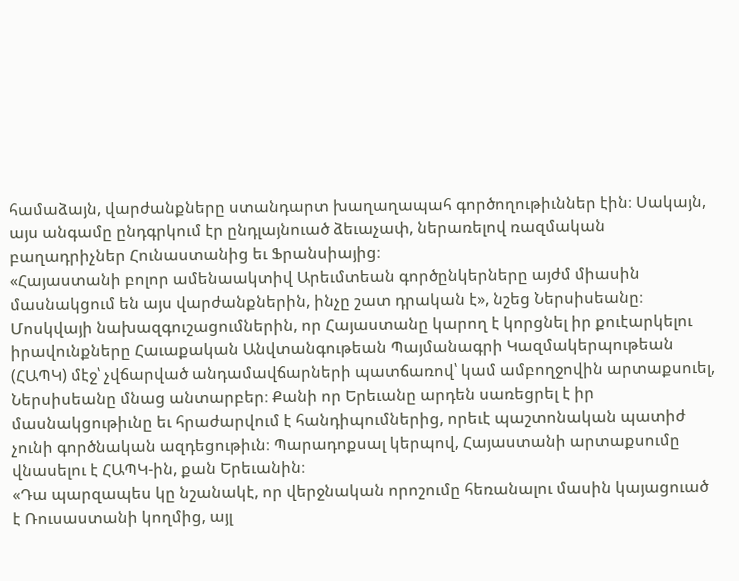համաձայն, վարժանքները ստանդարտ խաղաղապահ գործողութիւններ էին։ Սակայն, այս անգամը ընդգրկում էր ընդլայնուած ձեւաչափ, ներառելով ռազմական բաղադրիչներ Հունաստանից եւ Ֆրանսիայից։
«Հայաստանի բոլոր ամենաակտիվ Արեւմտեան գործընկերները այժմ միասին մասնակցում են այս վարժանքներին, ինչը շատ դրական է», նշեց Ներսիսեանը։
Մոսկվայի նախազգուշացումներին, որ Հայաստանը կարող է կորցնել իր քուէարկելու իրավունքները Հաւաքական Անվտանգութեան Պայմանագրի Կազմակերպութեան (ՀԱՊԿ) մէջ՝ չվճարված անդամավճարների պատճառով՝ կամ ամբողջովին արտաքսուել, Ներսիսեանը մնաց անտարբեր։ Քանի որ Երեւանը արդեն սառեցրել է իր մասնակցութիւնը եւ հրաժարվում է հանդիպումներից, որեւէ պաշտոնական պատիժ չունի գործնական ազդեցութիւն։ Պարադոքսալ կերպով, Հայաստանի արտաքսումը վնասելու է ՀԱՊԿ-ին, քան Երեւանին։
«Դա պարզապես կը նշանակէ, որ վերջնական որոշումը հեռանալու մասին կայացուած է Ռուսաստանի կողմից, այլ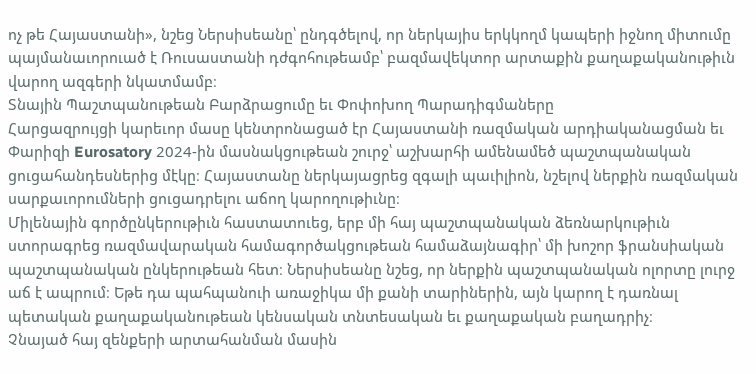ոչ թե Հայաստանի», նշեց Ներսիսեանը՝ ընդգծելով, որ ներկայիս երկկողմ կապերի իջնող միտումը պայմանաւորուած է Ռուսաստանի դժգոհութեամբ՝ բազմավեկտոր արտաքին քաղաքականութիւն վարող ազգերի նկատմամբ։
Տնային Պաշտպանութեան Բարձրացումը եւ Փոփոխող Պարադիգմաները
Հարցազրույցի կարեւոր մասը կենտրոնացած էր Հայաստանի ռազմական արդիականացման եւ Փարիզի Eurosatory 2024-ին մասնակցութեան շուրջ՝ աշխարհի ամենամեծ պաշտպանական ցուցահանդեսներից մէկը։ Հայաստանը ներկայացրեց զգալի պաւիլիոն, նշելով ներքին ռազմական սարքաւորումների ցուցադրելու աճող կարողութիւնը։
Միլենային գործընկերութիւն հաստատուեց, երբ մի հայ պաշտպանական ձեռնարկութիւն ստորագրեց ռազմավարական համագործակցութեան համաձայնագիր՝ մի խոշոր ֆրանսիական պաշտպանական ընկերութեան հետ։ Ներսիսեանը նշեց, որ ներքին պաշտպանական ոլորտը լուրջ աճ է ապրում։ Եթե դա պահպանուի առաջիկա մի քանի տարիներին, այն կարող է դառնալ պետական քաղաքականութեան կենսական տնտեսական եւ քաղաքական բաղադրիչ։
Չնայած հայ զենքերի արտահանման մասին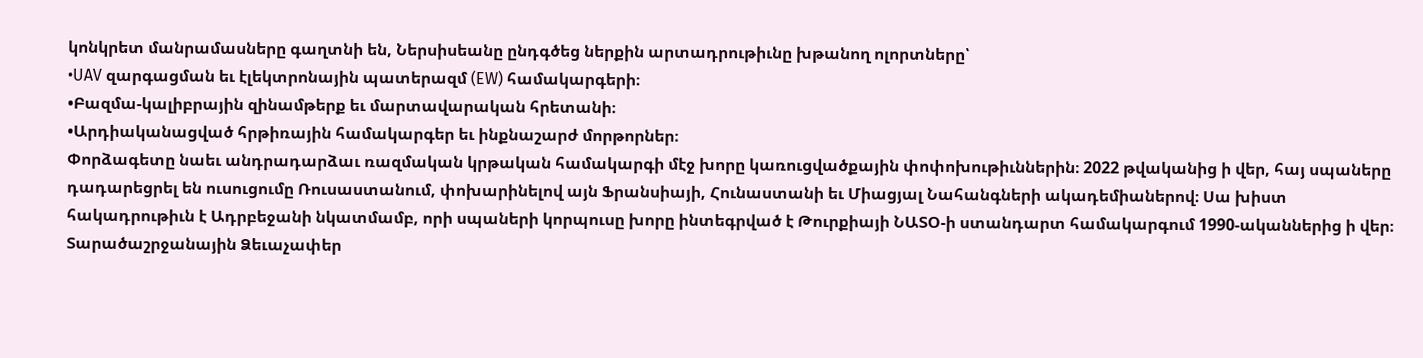կոնկրետ մանրամասները գաղտնի են, Ներսիսեանը ընդգծեց ներքին արտադրութիւնը խթանող ոլորտները՝
•UAV զարգացման եւ էլեկտրոնային պատերազմ (EW) համակարգերի։
•Բազմա-կալիբրային զինամթերք եւ մարտավարական հրետանի։
•Արդիականացված հրթիռային համակարգեր եւ ինքնաշարժ մորթորներ։
Փորձագետը նաեւ անդրադարձաւ ռազմական կրթական համակարգի մէջ խորը կառուցվածքային փոփոխութիւններին։ 2022 թվականից ի վեր, հայ սպաները դադարեցրել են ուսուցումը Ռուսաստանում, փոխարինելով այն Ֆրանսիայի, Հունաստանի եւ Միացյալ Նահանգների ակադեմիաներով։ Սա խիստ հակադրութիւն է Ադրբեջանի նկատմամբ, որի սպաների կորպուսը խորը ինտեգրված է Թուրքիայի ՆԱՏՕ-ի ստանդարտ համակարգում 1990-ականներից ի վեր։
Տարածաշրջանային Ձեւաչափեր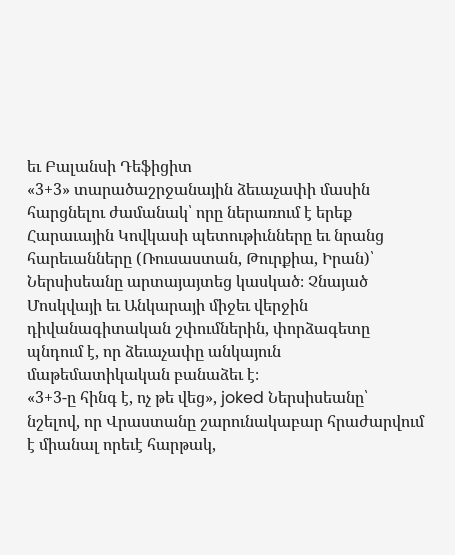եւ Բալանսի Դեֆիցիտ
«3+3» տարածաշրջանային ձեւաչափի մասին հարցնելու ժամանակ՝ որը ներառում է երեք Հարաւային Կովկասի պետութիւնները եւ նրանց հարեւանները (Ռուսաստան, Թուրքիա, Իրան)՝ Ներսիսեանը արտայայտեց կասկած։ Չնայած Մոսկվայի եւ Անկարայի միջեւ վերջին դիվանագիտական շփումներին, փորձագետը պնդում է, որ ձեւաչափը անկայուն մաթեմատիկական բանաձեւ է։
«3+3-ը հինգ է, ոչ թե վեց», joked Ներսիսեանը՝ նշելով, որ Վրաստանը շարունակաբար հրաժարվում է միանալ որեւէ հարթակ,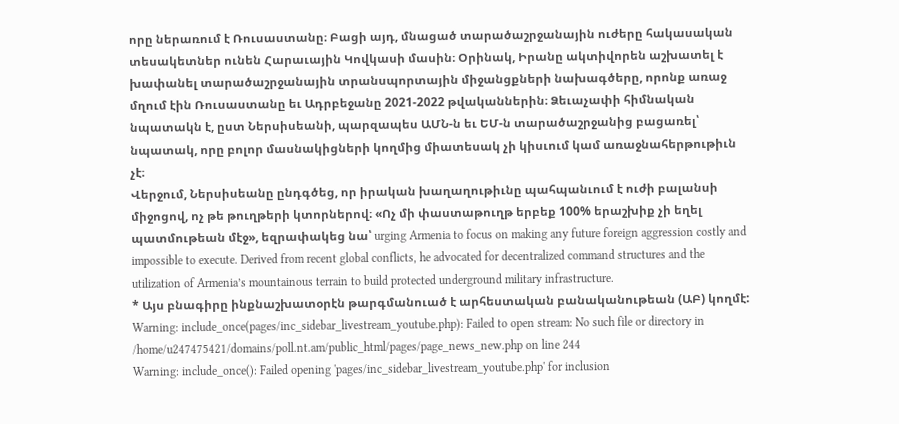որը ներառում է Ռուսաստանը։ Բացի այդ, մնացած տարածաշրջանային ուժերը հակասական տեսակետներ ունեն Հարաւային Կովկասի մասին։ Օրինակ, Իրանը ակտիվորեն աշխատել է խափանել տարածաշրջանային տրանսպորտային միջանցքների նախագծերը, որոնք առաջ մղում էին Ռուսաստանը եւ Ադրբեջանը 2021-2022 թվականներին։ Ձեւաչափի հիմնական նպատակն է, ըստ Ներսիսեանի, պարզապես ԱՄՆ-ն եւ ԵՄ-ն տարածաշրջանից բացառել՝ նպատակ, որը բոլոր մասնակիցների կողմից միատեսակ չի կիսւում կամ առաջնահերթութիւն չէ։
Վերջում, Ներսիսեանը ընդգծեց, որ իրական խաղաղութիւնը պահպանւում է ուժի բալանսի միջոցով, ոչ թե թուղթերի կտորներով։ «Ոչ մի փաստաթուղթ երբեք 100% երաշխիք չի եղել պատմութեան մէջ», եզրափակեց նա՝ urging Armenia to focus on making any future foreign aggression costly and impossible to execute. Derived from recent global conflicts, he advocated for decentralized command structures and the utilization of Armenia’s mountainous terrain to build protected underground military infrastructure.
* Այս բնագիրը ինքնաշխատօրէն թարգմանուած է արհեստական բանականութեան (ԱԲ) կողմէ:
Warning: include_once(pages/inc_sidebar_livestream_youtube.php): Failed to open stream: No such file or directory in /home/u247475421/domains/poll.nt.am/public_html/pages/page_news_new.php on line 244
Warning: include_once(): Failed opening 'pages/inc_sidebar_livestream_youtube.php' for inclusion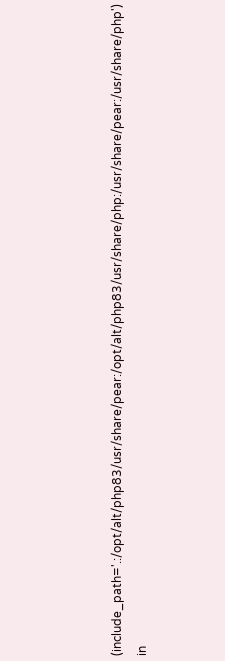(include_path='.:/opt/alt/php83/usr/share/pear:/opt/alt/php83/usr/share/php:/usr/share/pear:/usr/share/php') in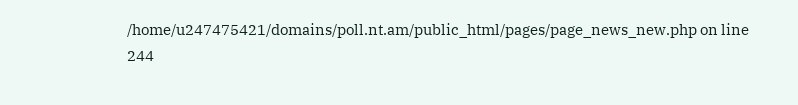/home/u247475421/domains/poll.nt.am/public_html/pages/page_news_new.php on line 244